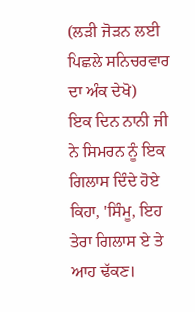(ਲੜੀ ਜੋੜਨ ਲਈ ਪਿਛਲੇ ਸਨਿਚਰਵਾਰ ਦਾ ਅੰਕ ਦੇਖੋ)
ਇਕ ਦਿਨ ਨਾਨੀ ਜੀ ਨੇ ਸਿਮਰਨ ਨੂੰ ਇਕ ਗਿਲਾਸ ਦਿੰਦੇ ਹੋਏ ਕਿਹਾ, 'ਸਿੰਮੂ, ਇਹ ਤੇਰਾ ਗਿਲਾਸ ਏ ਤੇ ਆਹ ਢੱਕਣ।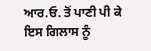ਆਰ.ਓ. ਤੋਂ ਪਾਣੀ ਪੀ ਕੇ ਇਸ ਗਿਲਾਸ ਨੂੰ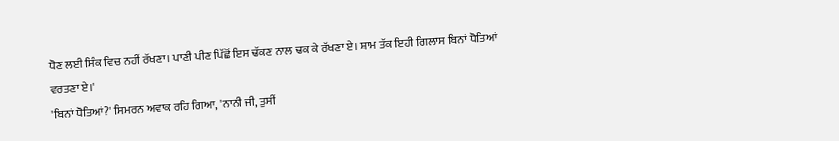ਧੋਣ ਲਈ ਸਿੰਕ ਵਿਚ ਨਹੀਂ ਰੱਖਣਾ। ਪਾਣੀ ਪੀਣ ਪਿੱਛੋਂ ਇਸ ਢੱਕਣ ਨਾਲ ਢਕ ਕੇ ਰੱਖਣਾ ਏ। ਸ਼ਾਮ ਤੱਕ ਇਹੀ ਗਿਲਾਸ ਬਿਨਾਂ ਧੋਤਿਆਂ ਵਰਤਣਾ ਏ।'
'ਬਿਨਾਂ ਧੋਤਿਆਂ?' ਸਿਮਰਨ ਅਵਾਕ ਰਹਿ ਗਿਆ, 'ਨਾਨੀ ਜੀ, ਤੁਸੀਂ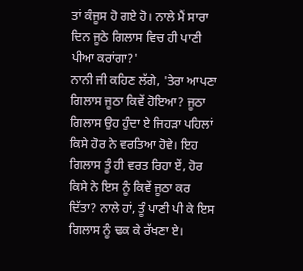ਤਾਂ ਕੰਜੂਸ ਹੋ ਗਏ ਹੋ। ਨਾਲੇ ਮੈਂ ਸਾਰਾ ਦਿਨ ਜੂਠੇ ਗਿਲਾਸ ਵਿਚ ਹੀ ਪਾਣੀ ਪੀਆ ਕਰਾਂਗਾ?'
ਨਾਨੀ ਜੀ ਕਹਿਣ ਲੱਗੇ, 'ਤੇਰਾ ਆਪਣਾ ਗਿਲਾਸ ਜੂਠਾ ਕਿਵੇਂ ਹੋਇਆ? ਜੂਠਾ ਗਿਲਾਸ ਉਹ ਹੁੰਦਾ ਏ ਜਿਹੜਾ ਪਹਿਲਾਂ ਕਿਸੇ ਹੋਰ ਨੇ ਵਰਤਿਆ ਹੋਵੇ। ਇਹ ਗਿਲਾਸ ਤੂੰ ਹੀ ਵਰਤ ਰਿਹਾ ਏਂ, ਹੋਰ ਕਿਸੇ ਨੇ ਇਸ ਨੂੰ ਕਿਵੇਂ ਜੂਠਾ ਕਰ ਦਿੱਤਾ? ਨਾਲੇ ਹਾਂ, ਤੂੰ ਪਾਣੀ ਪੀ ਕੇ ਇਸ ਗਿਲਾਸ ਨੂੰ ਢਕ ਕੇ ਰੱਖਣਾ ਏ।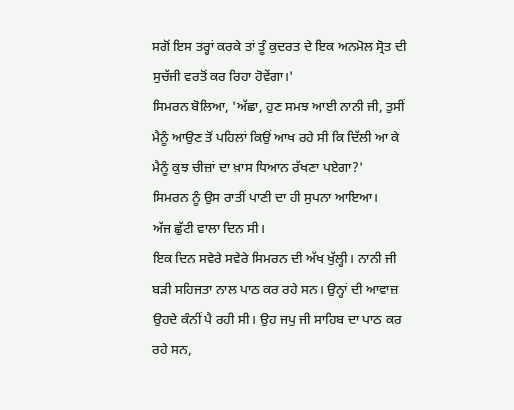ਸਗੋਂ ਇਸ ਤਰ੍ਹਾਂ ਕਰਕੇ ਤਾਂ ਤੂੰ ਕੁਦਰਤ ਦੇ ਇਕ ਅਨਮੋਲ ਸ੍ਰੋਤ ਦੀ ਸੁਚੱਜੀ ਵਰਤੋਂ ਕਰ ਰਿਹਾ ਹੋਵੇਂਗਾ।'
ਸਿਮਰਨ ਬੋਲਿਆ, 'ਅੱਛਾ, ਹੁਣ ਸਮਝ ਆਈ ਨਾਨੀ ਜੀ, ਤੁਸੀਂ ਮੈਨੂੰ ਆਉਣ ਤੋਂ ਪਹਿਲਾਂ ਕਿਉਂ ਆਖ ਰਹੇ ਸੀ ਕਿ ਦਿੱਲੀ ਆ ਕੇ ਮੈਨੂੰ ਕੁਝ ਚੀਜ਼ਾਂ ਦਾ ਖ਼ਾਸ ਧਿਆਨ ਰੱਖਣਾ ਪਏਗਾ?'
ਸਿਮਰਨ ਨੂੰ ਉਸ ਰਾਤੀਂ ਪਾਣੀ ਦਾ ਹੀ ਸੁਪਨਾ ਆਇਆ।
ਅੱਜ ਛੁੱਟੀ ਵਾਲਾ ਦਿਨ ਸੀ।
ਇਕ ਦਿਨ ਸਵੇਰੇ ਸਵੇਰੇ ਸਿਮਰਨ ਦੀ ਅੱਖ ਖੁੱਲ੍ਹੀ। ਨਾਨੀ ਜੀ ਬੜੀ ਸਹਿਜਤਾ ਨਾਲ ਪਾਠ ਕਰ ਰਹੇ ਸਨ। ਉਨ੍ਹਾਂ ਦੀ ਆਵਾਜ਼ ਉਹਦੇ ਕੰਨੀਂ ਪੈ ਰਹੀ ਸੀ। ਉਹ ਜਪੁ ਜੀ ਸਾਹਿਬ ਦਾ ਪਾਠ ਕਰ ਰਹੇ ਸਨ,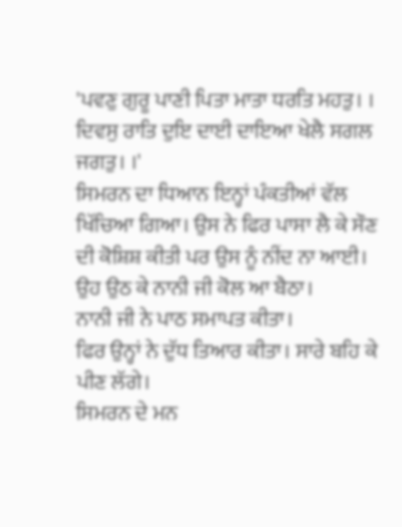'ਪਵਣੁ ਗੁਰੂ ਪਾਣੀ ਪਿਤਾ ਮਾਤਾ ਧਰਤਿ ਮਹਤੁ। । ਦਿਵਸੁ ਰਾਤਿ ਦੁਇ ਦਾਈ ਦਾਇਆ ਖੇਲੈ ਸਗਲ ਜਗਤੁ। ।'
ਸਿਮਰਨ ਦਾ ਧਿਆਨ ਇਨ੍ਹਾਂ ਪੰਕਤੀਆਂ ਵੱਲ ਖਿੱਚਿਆ ਗਿਆ। ਉਸ ਨੇ ਫਿਰ ਪਾਸਾ ਲੈ ਕੇ ਸੌਣ ਦੀ ਕੋਸ਼ਿਸ਼ ਕੀਤੀ ਪਰ ਉਸ ਨੂੰ ਨੀਂਦ ਨਾ ਆਈ।
ਉਹ ਉਠ ਕੇ ਨਾਨੀ ਜੀ ਕੋਲ ਆ ਬੈਠਾ।
ਨਾਨੀ ਜੀ ਨੇ ਪਾਠ ਸਮਾਪਤ ਕੀਤਾ।
ਫਿਰ ਉਨ੍ਹਾਂ ਨੇ ਦੁੱਧ ਤਿਆਰ ਕੀਤਾ। ਸਾਰੇ ਬਹਿ ਕੇ ਪੀਣ ਲੱਗੇ।
ਸਿਮਰਨ ਦੇ ਮਨ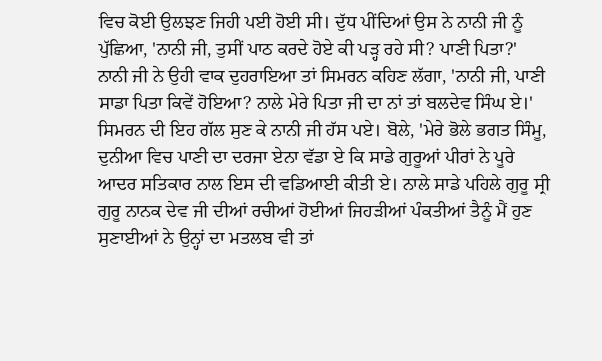ਵਿਚ ਕੋਈ ਉਲਝਣ ਜਿਹੀ ਪਈ ਹੋਈ ਸੀ। ਦੁੱਧ ਪੀਂਦਿਆਂ ਉਸ ਨੇ ਨਾਨੀ ਜੀ ਨੂੰ ਪੁੱਛਿਆ, 'ਨਾਨੀ ਜੀ, ਤੁਸੀਂ ਪਾਠ ਕਰਦੇ ਹੋਏ ਕੀ ਪੜ੍ਹ ਰਹੇ ਸੀ? ਪਾਣੀ ਪਿਤਾ?'
ਨਾਨੀ ਜੀ ਨੇ ਉਹੀ ਵਾਕ ਦੁਹਰਾਇਆ ਤਾਂ ਸਿਮਰਨ ਕਹਿਣ ਲੱਗਾ, 'ਨਾਨੀ ਜੀ, ਪਾਣੀ ਸਾਡਾ ਪਿਤਾ ਕਿਵੇਂ ਹੋਇਆ? ਨਾਲੇ ਮੇਰੇ ਪਿਤਾ ਜੀ ਦਾ ਨਾਂ ਤਾਂ ਬਲਦੇਵ ਸਿੰਘ ਏ।'
ਸਿਮਰਨ ਦੀ ਇਹ ਗੱਲ ਸੁਣ ਕੇ ਨਾਨੀ ਜੀ ਹੱਸ ਪਏ। ਬੋਲੇ, 'ਮੇਰੇ ਭੋਲੇ ਭਗਤ ਸਿੰਮੂ, ਦੁਨੀਆ ਵਿਚ ਪਾਣੀ ਦਾ ਦਰਜਾ ਏਨਾ ਵੱਡਾ ਏ ਕਿ ਸਾਡੇ ਗੁਰੂਆਂ ਪੀਰਾਂ ਨੇ ਪੂਰੇ ਆਦਰ ਸਤਿਕਾਰ ਨਾਲ ਇਸ ਦੀ ਵਡਿਆਈ ਕੀਤੀ ਏ। ਨਾਲੇ ਸਾਡੇ ਪਹਿਲੇ ਗੁਰੂ ਸ੍ਰੀ ਗੁਰੂ ਨਾਨਕ ਦੇਵ ਜੀ ਦੀਆਂ ਰਚੀਆਂ ਹੋਈਆਂ ਜਿਹੜੀਆਂ ਪੰਕਤੀਆਂ ਤੈਨੂੰ ਮੈਂ ਹੁਣ ਸੁਣਾਈਆਂ ਨੇ ਉਨ੍ਹਾਂ ਦਾ ਮਤਲਬ ਵੀ ਤਾਂ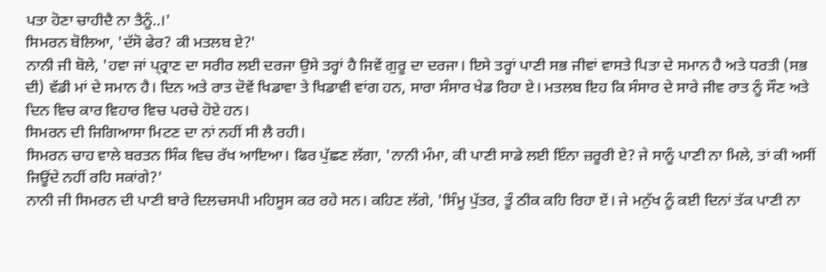ਪਤਾ ਹੋਣਾ ਚਾਹੀਦੈ ਨਾ ਤੈਨੂੰ..।'
ਸਿਮਰਨ ਬੋਲਿਆ, 'ਦੱਸੋ ਫੇਰ? ਕੀ ਮਤਲਬ ਏ?'
ਨਾਨੀ ਜੀ ਬੋਲੇ, 'ਹਵਾ ਜਾਂ ਪ੍ਰ੍ਰਾਣ ਦਾ ਸਰੀਰ ਲਈ ਦਰਜਾ ਉਸੇ ਤਰ੍ਹਾਂ ਹੈ ਜਿਵੇਂ ਗੁਰੂ ਦਾ ਦਰਜਾ। ਇਸੇ ਤਰ੍ਹਾਂ ਪਾਣੀ ਸਭ ਜੀਵਾਂ ਵਾਸਤੇ ਪਿਤਾ ਦੇ ਸਮਾਨ ਹੈ ਅਤੇ ਧਰਤੀ (ਸਭ ਦੀ) ਵੱਡੀ ਮਾਂ ਦੇ ਸਮਾਨ ਹੈ। ਦਿਨ ਅਤੇ ਰਾਤ ਦੋਵੇਂ ਖਿਡਾਵਾ ਤੇ ਖਿਡਾਵੀ ਵਾਂਗ ਹਨ, ਸਾਰਾ ਸੰਸਾਰ ਖੇਡ ਰਿਹਾ ਏ। ਮਤਲਬ ਇਹ ਕਿ ਸੰਸਾਰ ਦੇ ਸਾਰੇ ਜੀਵ ਰਾਤ ਨੂੰ ਸੌਣ ਅਤੇ ਦਿਨ ਵਿਚ ਕਾਰ ਵਿਹਾਰ ਵਿਚ ਪਰਚੇ ਹੋਏ ਹਨ।
ਸਿਮਰਨ ਦੀ ਜਿਗਿਆਸਾ ਮਿਟਣ ਦਾ ਨਾਂ ਨਹੀਂ ਸੀ ਲੈ ਰਹੀ।
ਸਿਮਰਨ ਚਾਹ ਵਾਲੇ ਬਰਤਨ ਸਿੰਕ ਵਿਚ ਰੱਖ ਆਇਆ। ਫਿਰ ਪੁੱਛਣ ਲੱਗਾ, 'ਨਾਨੀ ਮੰਮਾ, ਕੀ ਪਾਣੀ ਸਾਡੇ ਲਈ ਇੰਨਾ ਜ਼ਰੂਰੀ ਏ? ਜੇ ਸਾਨੂੰ ਪਾਣੀ ਨਾ ਮਿਲੇ, ਤਾਂ ਕੀ ਅਸੀਂ ਜਿਊਂਦੇ ਨਹੀਂ ਰਹਿ ਸਕਾਂਗੇ?'
ਨਾਨੀ ਜੀ ਸਿਮਰਨ ਦੀ ਪਾਣੀ ਬਾਰੇ ਦਿਲਚਸਪੀ ਮਹਿਸੂਸ ਕਰ ਰਹੇ ਸਨ। ਕਹਿਣ ਲੱਗੇ, 'ਸਿੰਮੂ ਪੁੱਤਰ, ਤੂੰ ਠੀਕ ਕਹਿ ਰਿਹਾ ਏਂ। ਜੇ ਮਨੁੱਖ ਨੂੰ ਕਈ ਦਿਨਾਂ ਤੱਕ ਪਾਣੀ ਨਾ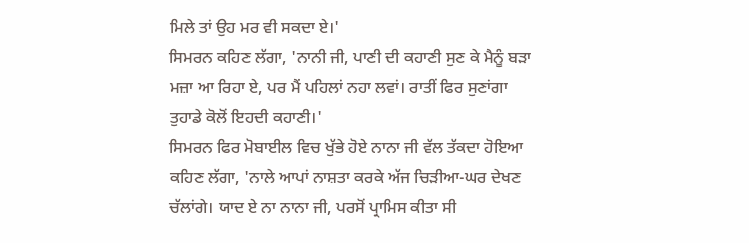ਮਿਲੇ ਤਾਂ ਉਹ ਮਰ ਵੀ ਸਕਦਾ ਏ।'
ਸਿਮਰਨ ਕਹਿਣ ਲੱਗਾ, 'ਨਾਨੀ ਜੀ, ਪਾਣੀ ਦੀ ਕਹਾਣੀ ਸੁਣ ਕੇ ਮੈਨੂੰ ਬੜਾ ਮਜ਼ਾ ਆ ਰਿਹਾ ਏ, ਪਰ ਮੈਂ ਪਹਿਲਾਂ ਨਹਾ ਲਵਾਂ। ਰਾਤੀਂ ਫਿਰ ਸੁਣਾਂਗਾ ਤੁਹਾਡੇ ਕੋਲੋਂ ਇਹਦੀ ਕਹਾਣੀ।'
ਸਿਮਰਨ ਫਿਰ ਮੋਬਾਈਲ ਵਿਚ ਖੁੱਭੇ ਹੋਏ ਨਾਨਾ ਜੀ ਵੱਲ ਤੱਕਦਾ ਹੋਇਆ ਕਹਿਣ ਲੱਗਾ, 'ਨਾਲੇ ਆਪਾਂ ਨਾਸ਼ਤਾ ਕਰਕੇ ਅੱਜ ਚਿੜੀਆ-ਘਰ ਦੇਖਣ ਚੱਲਾਂਗੇ। ਯਾਦ ਏ ਨਾ ਨਾਨਾ ਜੀ, ਪਰਸੋਂ ਪ੍ਰਾਮਿਸ ਕੀਤਾ ਸੀ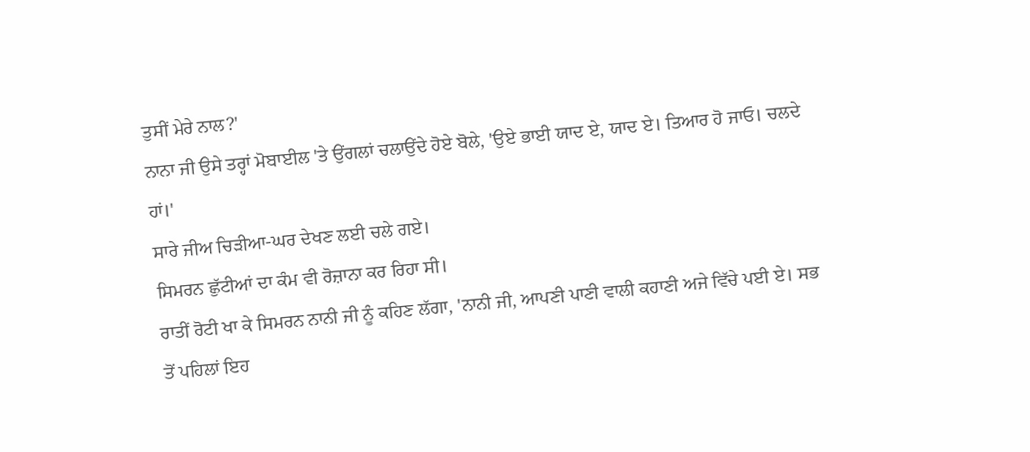ਤੁਸੀਂ ਮੇਰੇ ਨਾਲ?'
ਨਾਨਾ ਜੀ ਉਸੇ ਤਰ੍ਹਾਂ ਮੋਬਾਈਲ 'ਤੇ ਉਂਗਲਾਂ ਚਲਾਉਂਦੇ ਹੋਏ ਬੋਲੇ, 'ਉਏ ਭਾਈ ਯਾਦ ਏ, ਯਾਦ ਏ। ਤਿਆਰ ਹੋ ਜਾਓ। ਚਲਦੇ ਹਾਂ।'
ਸਾਰੇ ਜੀਅ ਚਿੜੀਆ-ਘਰ ਦੇਖਣ ਲਈ ਚਲੇ ਗਏ।
ਸਿਮਰਨ ਛੁੱਟੀਆਂ ਦਾ ਕੰਮ ਵੀ ਰੋਜ਼ਾਨਾ ਕਰ ਰਿਹਾ ਸੀ।
ਰਾਤੀਂ ਰੋਟੀ ਖਾ ਕੇ ਸਿਮਰਨ ਨਾਨੀ ਜੀ ਨੂੰ ਕਹਿਣ ਲੱਗਾ, 'ਨਾਨੀ ਜੀ, ਆਪਣੀ ਪਾਣੀ ਵਾਲੀ ਕਹਾਣੀ ਅਜੇ ਵਿੱਚੇ ਪਈ ਏ। ਸਭ ਤੋਂ ਪਹਿਲਾਂ ਇਹ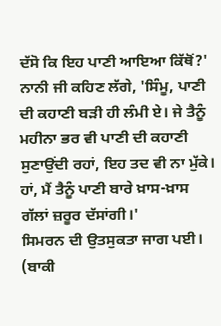ਦੱਸੋ ਕਿ ਇਹ ਪਾਣੀ ਆਇਆ ਕਿੱਥੋਂ?'
ਨਾਨੀ ਜੀ ਕਹਿਣ ਲੱਗੇ, 'ਸਿੰਮੂ, ਪਾਣੀ ਦੀ ਕਹਾਣੀ ਬੜੀ ਹੀ ਲੰਮੀ ਏ। ਜੇ ਤੈਨੂੰ ਮਹੀਨਾ ਭਰ ਵੀ ਪਾਣੀ ਦੀ ਕਹਾਣੀ ਸੁਣਾਉਂਦੀ ਰਹਾਂ, ਇਹ ਤਦ ਵੀ ਨਾ ਮੁੱਕੇ। ਹਾਂ, ਮੈਂ ਤੈਨੂੰ ਪਾਣੀ ਬਾਰੇ ਖ਼ਾਸ-ਖ਼ਾਸ ਗੱਲਾਂ ਜ਼ਰੂਰ ਦੱਸਾਂਗੀ।'
ਸਿਮਰਨ ਦੀ ਉਤਸੁਕਤਾ ਜਾਗ ਪਈ।
(ਬਾਕੀ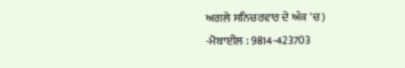ਅਗਲੇ ਸਨਿਚਰਵਾਰ ਦੇ ਅੰਕ 'ਚ)
-ਮੋਬਾਈਲ : 9814-423703